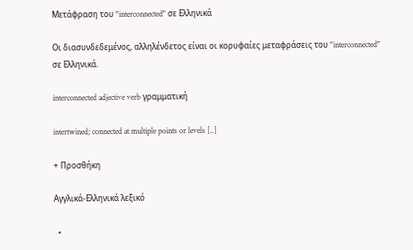Μετάφραση του "interconnected" σε Ελληνικά

Οι διασυνδεδεμένος, αλληλένδετος είναι οι κορυφαίες μεταφράσεις του "interconnected" σε Ελληνικά.

interconnected adjective verb γραμματική

intertwined; connected at multiple points or levels [..]

+ Προσθήκη

Αγγλικά-Ελληνικά λεξικό

  •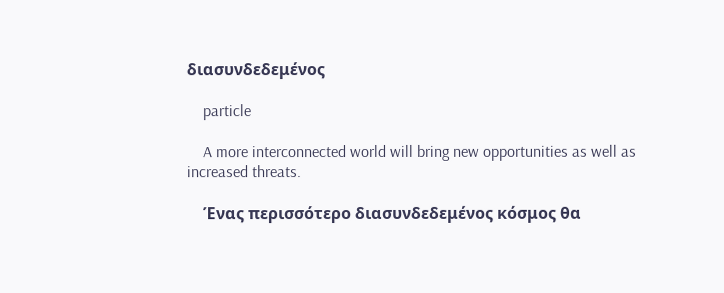διασυνδεδεμένος

    particle

    A more interconnected world will bring new opportunities as well as increased threats.

    Ένας περισσότερο διασυνδεδεμένος κόσμος θα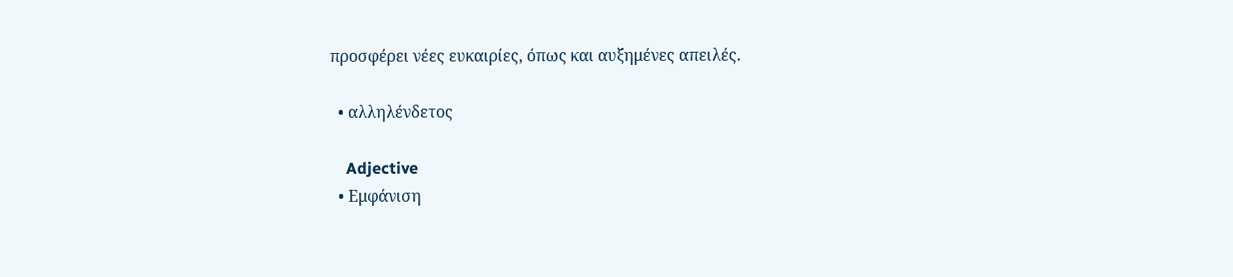προσφέρει νέες ευκαιρίες, όπως και αυξημένες απειλές.

  • αλληλένδετος

    Adjective
  • Εμφάνιση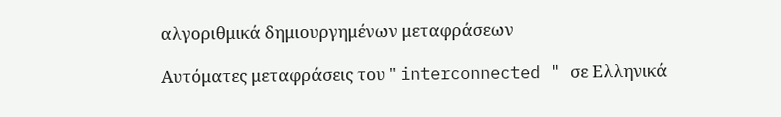αλγοριθμικά δημιουργημένων μεταφράσεων

Αυτόματες μεταφράσεις του " interconnected " σε Ελληνικά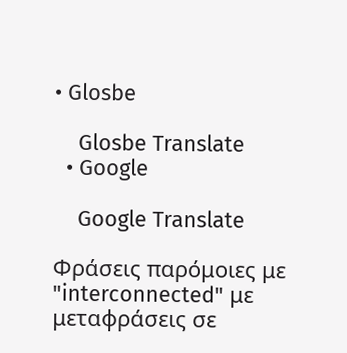• Glosbe

    Glosbe Translate
  • Google

    Google Translate

Φράσεις παρόμοιες με "interconnected" με μεταφράσεις σε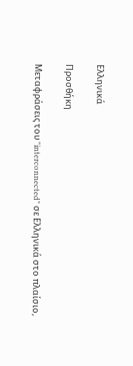Ελληνικά

Προσθήκη

Μεταφράσεις του "interconnected" σε Ελληνικά στο πλαίσιο,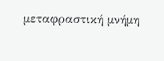μεταφραστική μνήμη